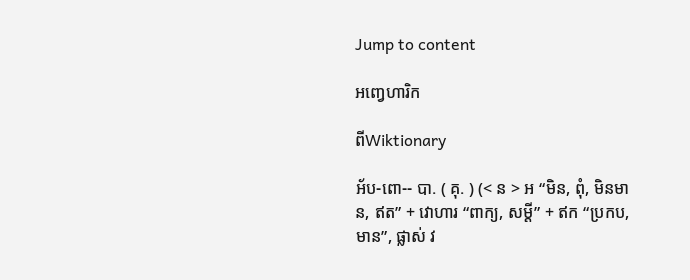Jump to content

អញ្វេហារិក

ពីWiktionary

អ័ប-ពោ-- បា. ( គុ. ) (< ន > អ “មិន, ពុំ, មិនមាន, ឥត” + វោហារ “ពាក្យ, សម្ដី” + ឥក “ប្រកប, មាន”, ផ្លាស់ វ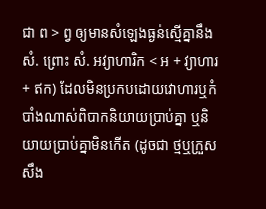ជា ព > ព្វ ឲ្យមានសំឡេងធ្ងន់ស្មើគ្នានឹង សំ. ព្រោះ សំ. អវ្យាហារិក < អ + វ្យាហារ + ឥក) ដែលមិនប្រកបដោយវោហារឬកំបាំងណាស់ពិបាកនិយាយប្រាប់គ្នា ឬនិយាយប្រាប់គ្នាមិនកើត (ដូចជា ថ្មឬក្រួស សឹង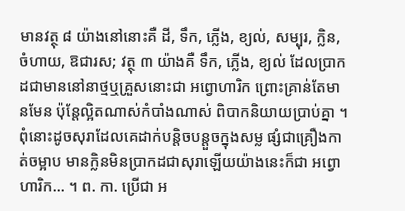មានវត្ថុ ៨ យ៉ាងនៅនោះគឺ ដី, ទឹក, ភ្លើង, ខ្យល់, សម្បុរ, ក្លិន, ចំហាយ, ឱជារស; វត្ថុ ៣ យ៉ាងគឺ ទឹក, ភ្លើង, ខ្យល់ ដែលប្រាកដជាមាននៅនាថ្មឬគ្រួសនោះជា អព្វោហារិក ព្រោះគ្រាន់តែមានមែន ប៉ុន្តែល្អិតណាស់កំបាំងណាស់ ពិបាកនិយាយប្រាប់គ្នា ។ ពុំនោះដូចសុរាដែលគេដាក់បន្តិចបន្តួចក្នុងសម្ល ផ្សំជាគ្រឿងកាត់ចម្អាប មានក្លិនមិនប្រាកដជាសុរាឡើយយ៉ាងនេះក៏ជា អព្វោហារិក... ។ ព. កា. ប្រើជា អ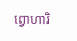ព្វោហារិ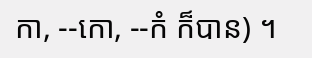កា, --កោ, --កំ ក៏បាន) ។